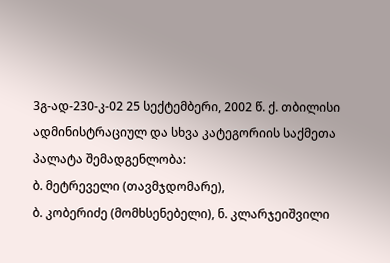3გ-ად-230-კ-02 25 სექტემბერი, 2002 წ. ქ. თბილისი
ადმინისტრაციულ და სხვა კატეგორიის საქმეთა პალატა შემადგენლობა:
ბ. მეტრეველი (თავმჯდომარე),
ბ. კობერიძე (მომხსენებელი), ნ. კლარჯეიშვილი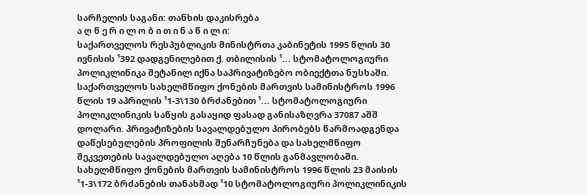სარჩელის საგანი: თანხის დაკისრება
ა ღ წ ე რ ი ლ ო ბ ი თ ი ნ ა წ ი ლ ი:
საქართველოს რესპუბლიკის მინისტრთა კაბინეტის 1995 წლის 30 ივნისის ¹392 დადგენილებით ქ. თბილისის ¹... სტომატოლოგიური პოლიკლინიკა შეტანილ იქნა საპრივატიზებო ობიექტთა ნუსხაში.
საქართველოს სახელმწიფო ქონების მართვის სამინისტროს 1996 წლის 19 აპრილის ¹1-3\130 ბრძანებით ¹... სტომატოლოგიური პოლიკლინიკის საწყის გასაყიდ ფასად განისაზღვრა 37087 აშშ დოლარი. პრივატიზების სავალდებულო პირობებს წარმოადგენდა დაწესებულების პროფილის შენარჩუნება და სახელმწიფო შეკვეთების სავალდებულო აღება 10 წლის განმავლობაში.
სახელმწიფო ქონების მართვის სამინისტროს 1996 წლის 23 მაისის ¹1-3\172 ბრძანების თანახმად ¹10 სტომატოლოგიური პოლიკლინიკის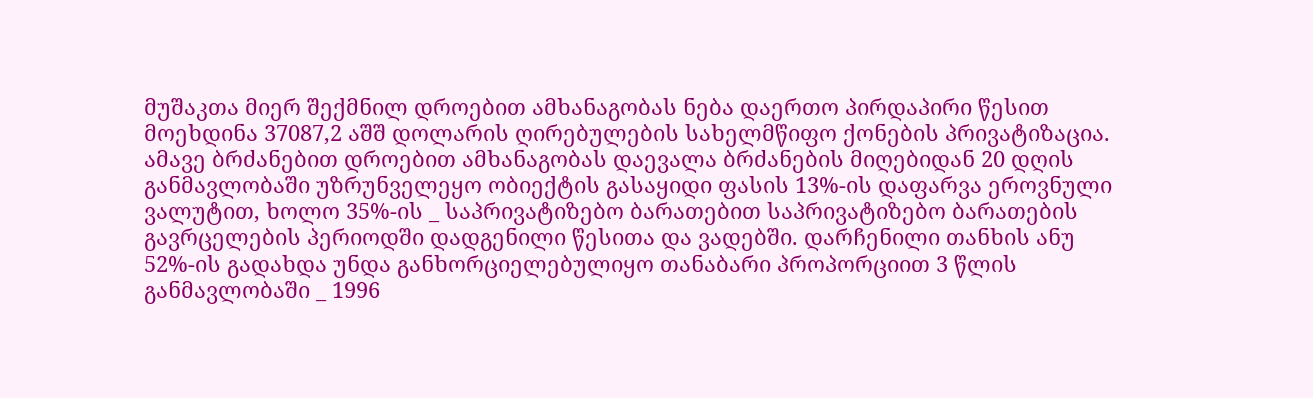მუშაკთა მიერ შექმნილ დროებით ამხანაგობას ნება დაერთო პირდაპირი წესით მოეხდინა 37087,2 აშშ დოლარის ღირებულების სახელმწიფო ქონების პრივატიზაცია. ამავე ბრძანებით დროებით ამხანაგობას დაევალა ბრძანების მიღებიდან 20 დღის განმავლობაში უზრუნველეყო ობიექტის გასაყიდი ფასის 13%-ის დაფარვა ეროვნული ვალუტით, ხოლო 35%-ის _ საპრივატიზებო ბარათებით საპრივატიზებო ბარათების გავრცელების პერიოდში დადგენილი წესითა და ვადებში. დარჩენილი თანხის ანუ 52%-ის გადახდა უნდა განხორციელებულიყო თანაბარი პროპორციით 3 წლის განმავლობაში _ 1996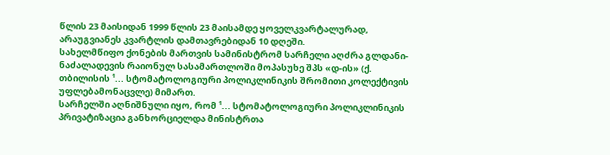წლის 23 მაისიდან 1999 წლის 23 მაისამდე ყოველკვარტალურად, არაუგვიანეს კვარტლის დამთავრებიდან 10 დღეში.
სახელმწიფო ქონების მართვის სამინისტრომ სარჩელი აღძრა გლდანი-ნაძალადევის რაიონულ სასამართლოში მოპასუხე შპს «დ-ის» (ქ. თბილისის ¹... სტომატოლოგიური პოლიკლინიკის შრომითი კოლექტივის უფლებამონაცვლე) მიმართ.
სარჩელში აღნიშნული იყო, რომ ¹... სტომატოლოგიური პოლიკლინიკის პრივატიზაცია განხორციელდა მინისტრთა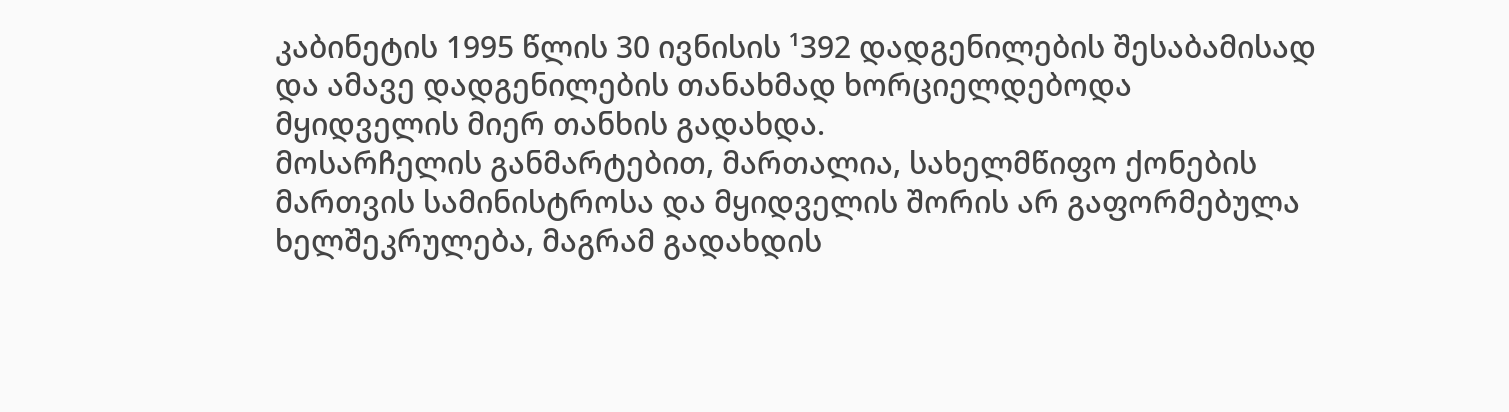კაბინეტის 1995 წლის 30 ივნისის ¹392 დადგენილების შესაბამისად და ამავე დადგენილების თანახმად ხორციელდებოდა მყიდველის მიერ თანხის გადახდა.
მოსარჩელის განმარტებით, მართალია, სახელმწიფო ქონების მართვის სამინისტროსა და მყიდველის შორის არ გაფორმებულა ხელშეკრულება, მაგრამ გადახდის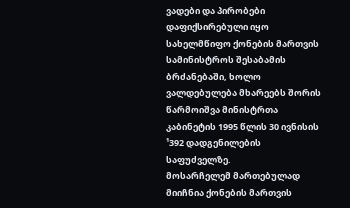ვადები და პირობები დაფიქსირებული იყო სახელმწიფო ქონების მართვის სამინისტროს შესაბამის ბრძანებაში, ხოლო ვალდებულება მხარეებს შორის წარმოიშვა მინისტრთა კაბინეტის 1995 წლის 30 ივნისის ¹392 დადგენილების საფუძველზე.
მოსარჩელემ მართებულად მიიჩნია ქონების მართვის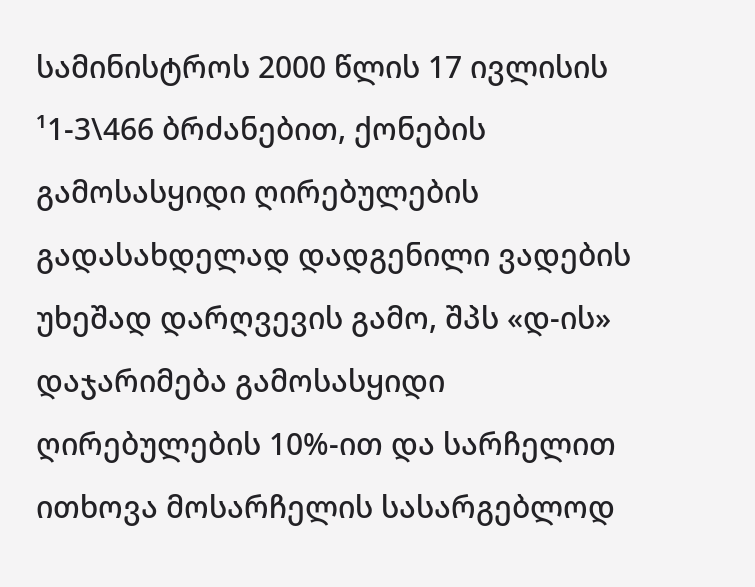სამინისტროს 2000 წლის 17 ივლისის ¹1-3\466 ბრძანებით, ქონების გამოსასყიდი ღირებულების გადასახდელად დადგენილი ვადების უხეშად დარღვევის გამო, შპს «დ-ის» დაჯარიმება გამოსასყიდი ღირებულების 10%-ით და სარჩელით ითხოვა მოსარჩელის სასარგებლოდ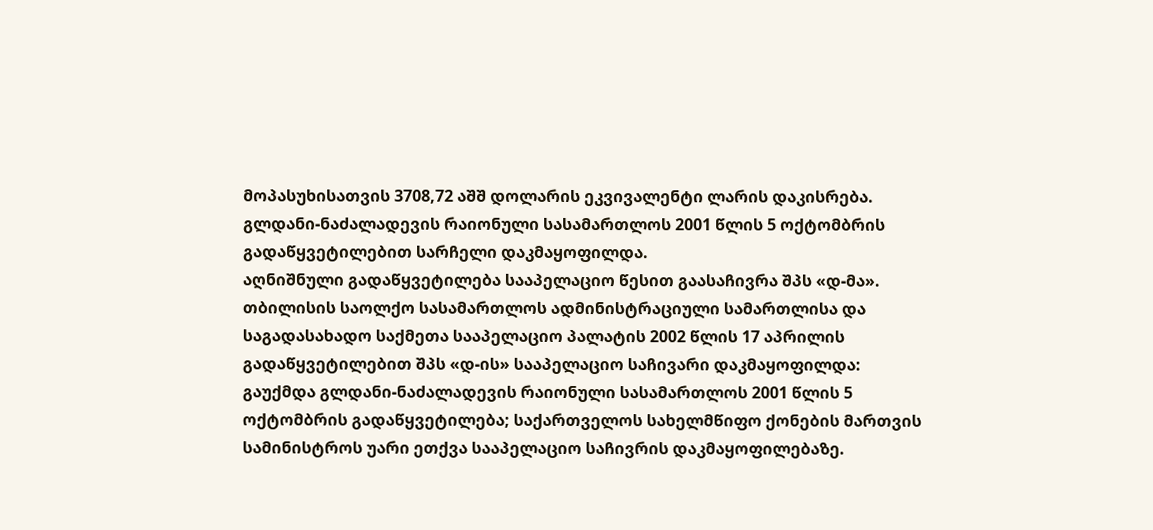მოპასუხისათვის 3708,72 აშშ დოლარის ეკვივალენტი ლარის დაკისრება.
გლდანი-ნაძალადევის რაიონული სასამართლოს 2001 წლის 5 ოქტომბრის გადაწყვეტილებით სარჩელი დაკმაყოფილდა.
აღნიშნული გადაწყვეტილება სააპელაციო წესით გაასაჩივრა შპს «დ-მა».
თბილისის საოლქო სასამართლოს ადმინისტრაციული სამართლისა და საგადასახადო საქმეთა სააპელაციო პალატის 2002 წლის 17 აპრილის გადაწყვეტილებით შპს «დ-ის» სააპელაციო საჩივარი დაკმაყოფილდა: გაუქმდა გლდანი-ნაძალადევის რაიონული სასამართლოს 2001 წლის 5 ოქტომბრის გადაწყვეტილება; საქართველოს სახელმწიფო ქონების მართვის სამინისტროს უარი ეთქვა სააპელაციო საჩივრის დაკმაყოფილებაზე.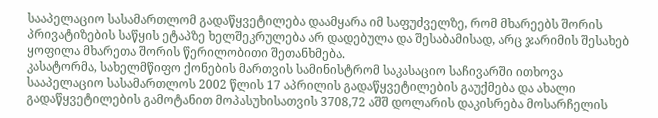სააპელაციო სასამართლომ გადაწყვეტილება დაამყარა იმ საფუძველზე, რომ მხარეებს შორის პრივატიზების საწყის ეტაპზე ხელშეკრულება არ დადებულა და შესაბამისად, არც ჯარიმის შესახებ ყოფილა მხარეთა შორის წერილობითი შეთანხმება.
კასატორმა, სახელმწიფო ქონების მართვის სამინისტრომ საკასაციო საჩივარში ითხოვა სააპელაციო სასამართლოს 2002 წლის 17 აპრილის გადაწყვეტილების გაუქმება და ახალი გადაწყვეტილების გამოტანით მოპასუხისათვის 3708,72 აშშ დოლარის დაკისრება მოსარჩელის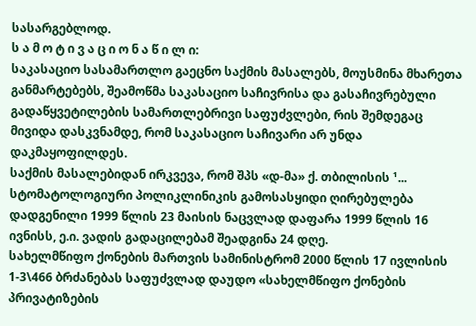სასარგებლოდ.
ს ა მ ო ტ ი ვ ა ც ი ო ნ ა წ ი ლ ი:
საკასაციო სასამართლო გაეცნო საქმის მასალებს, მოუსმინა მხარეთა განმარტებებს, შეამოწმა საკასაციო საჩივრისა და გასაჩივრებული გადაწყვეტილების სამართლებრივი საფუძვლები, რის შემდეგაც მივიდა დასკვნამდე, რომ საკასაციო საჩივარი არ უნდა დაკმაყოფილდეს.
საქმის მასალებიდან ირკვევა, რომ შპს «დ-მა» ქ. თბილისის ¹... სტომატოლოგიური პოლიკლინიკის გამოსასყიდი ღირებულება დადგენილი 1999 წლის 23 მაისის ნაცვლად დაფარა 1999 წლის 16 ივნისს, ე.ი. ვადის გადაცილებამ შეადგინა 24 დღე.
სახელმწიფო ქონების მართვის სამინისტრომ 2000 წლის 17 ივლისის 1-3\466 ბრძანებას საფუძვლად დაუდო «სახელმწიფო ქონების პრივატიზების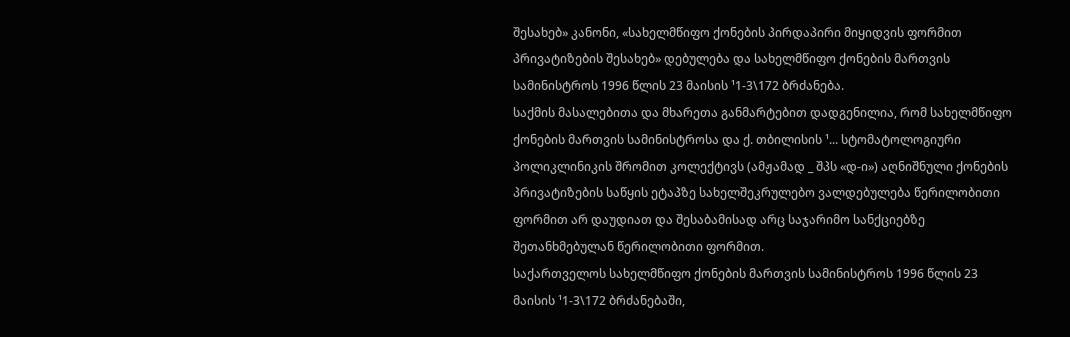შესახებ» კანონი, «სახელმწიფო ქონების პირდაპირი მიყიდვის ფორმით პრივატიზების შესახებ» დებულება და სახელმწიფო ქონების მართვის სამინისტროს 1996 წლის 23 მაისის ¹1-3\172 ბრძანება.
საქმის მასალებითა და მხარეთა განმარტებით დადგენილია, რომ სახელმწიფო ქონების მართვის სამინისტროსა და ქ. თბილისის ¹... სტომატოლოგიური პოლიკლინიკის შრომით კოლექტივს (ამჟამად _ შპს «დ-ი») აღნიშნული ქონების პრივატიზების საწყის ეტაპზე სახელშეკრულებო ვალდებულება წერილობითი ფორმით არ დაუდიათ და შესაბამისად არც საჯარიმო სანქციებზე შეთანხმებულან წერილობითი ფორმით.
საქართველოს სახელმწიფო ქონების მართვის სამინისტროს 1996 წლის 23 მაისის ¹1-3\172 ბრძანებაში,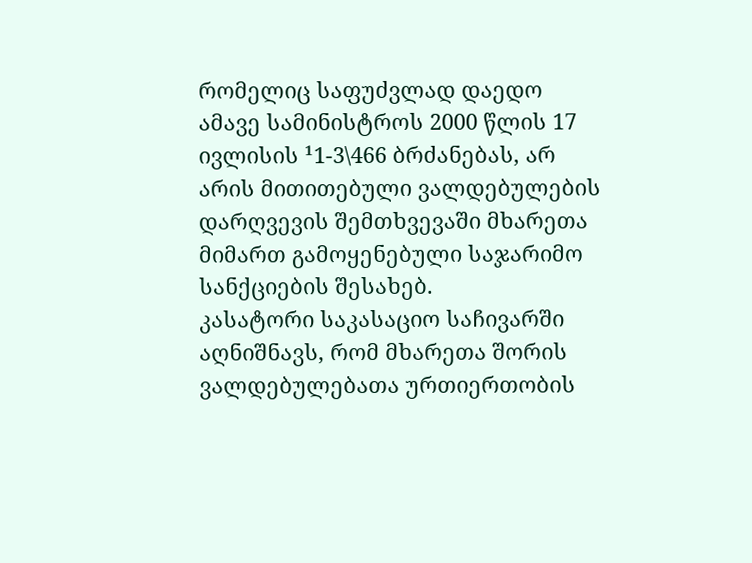რომელიც საფუძვლად დაედო ამავე სამინისტროს 2000 წლის 17 ივლისის ¹1-3\466 ბრძანებას, არ არის მითითებული ვალდებულების დარღვევის შემთხვევაში მხარეთა მიმართ გამოყენებული საჯარიმო სანქციების შესახებ.
კასატორი საკასაციო საჩივარში აღნიშნავს, რომ მხარეთა შორის ვალდებულებათა ურთიერთობის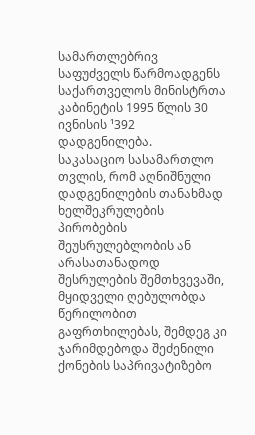სამართლებრივ საფუძველს წარმოადგენს საქართველოს მინისტრთა კაბინეტის 1995 წლის 30 ივნისის ¹392 დადგენილება.
საკასაციო სასამართლო თვლის, რომ აღნიშნული დადგენილების თანახმად ხელშეკრულების პირობების შეუსრულებლობის ან არასათანადოდ შესრულების შემთხვევაში, მყიდველი ღებულობდა წერილობით გაფრთხილებას, შემდეგ კი ჯარიმდებოდა შეძენილი ქონების საპრივატიზებო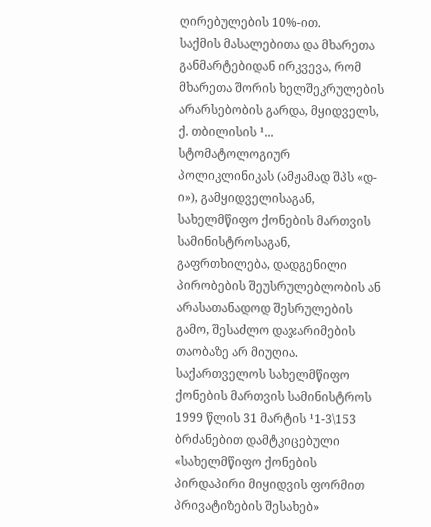ღირებულების 10%-ით.
საქმის მასალებითა და მხარეთა განმარტებიდან ირკვევა, რომ მხარეთა შორის ხელშეკრულების არარსებობის გარდა, მყიდველს, ქ. თბილისის ¹... სტომატოლოგიურ პოლიკლინიკას (ამჟამად შპს «დ-ი»), გამყიდველისაგან, სახელმწიფო ქონების მართვის სამინისტროსაგან, გაფრთხილება, დადგენილი პირობების შეუსრულებლობის ან არასათანადოდ შესრულების გამო, შესაძლო დაჯარიმების თაობაზე არ მიუღია.
საქართველოს სახელმწიფო ქონების მართვის სამინისტროს 1999 წლის 31 მარტის ¹1-3\153 ბრძანებით დამტკიცებული «სახელმწიფო ქონების პირდაპირი მიყიდვის ფორმით პრივატიზების შესახებ»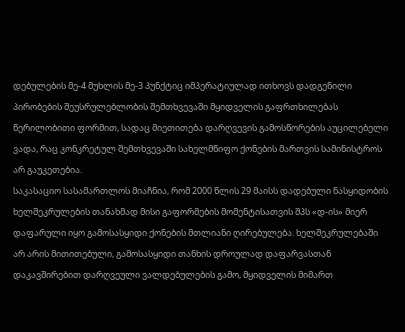დებულების მე-4 მუხლის მე-3 პუნქტიც იმპერატიულად ითხოვს დადგენილი პირობების შეუსრულებლობის შემთხვევაში მყიდველის გაფრთხილებას წერილობითი ფორმით, სადაც მიეთითება დარღვევის გამოსწორების აუცილებელი ვადა, რაც კონკრეტულ შემთხვევაში სახელმწიფო ქონების მართვის სამინისტროს არ გაუკეთებია.
საკასაციო სასამართლოს მიაჩნია, რომ 2000 წლის 29 მაისს დადებული ნასყიდობის ხელშეკრულების თანახმად მისი გაფორმების მომენტისათვის შპს «დ-ის» მიერ დაფარული იყო გამოსასყიდი ქონების მთლიანი ღირებულება. ხელშეკრულებაში არ არის მითითებული, გამოსასყიდი თანხის დროულად დაფარვასთან დაკავშირებით დარღვეული ვალდებულების გამო, მყიდველის მიმართ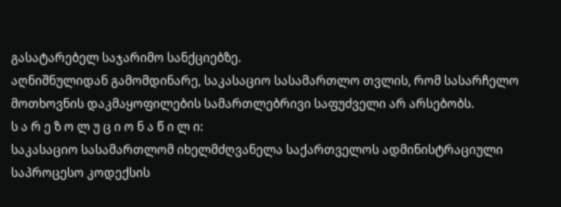გასატარებელ საჯარიმო სანქციებზე.
აღნიშნულიდან გამომდინარე, საკასაციო სასამართლო თვლის, რომ სასარჩელო მოთხოვნის დაკმაყოფილების სამართლებრივი საფუძველი არ არსებობს.
ს ა რ ე ზ ო ლ უ ც ი ო ნ ა წ ი ლ ი:
საკასაციო სასამართლომ იხელმძღვანელა საქართველოს ადმინისტრაციული საპროცესო კოდექსის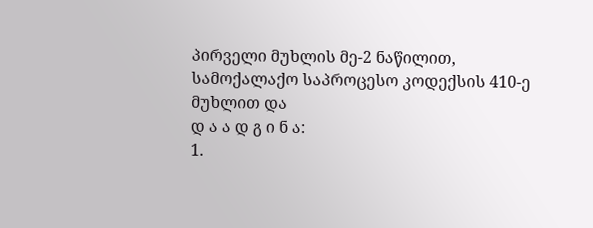პირველი მუხლის მე-2 ნაწილით, სამოქალაქო საპროცესო კოდექსის 410-ე მუხლით და
დ ა ა დ გ ი ნ ა:
1.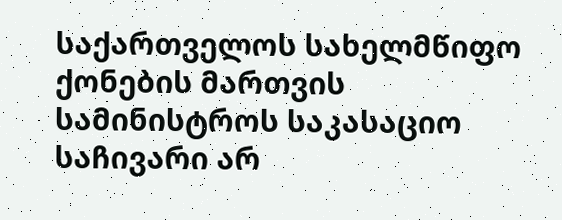საქართველოს სახელმწიფო ქონების მართვის სამინისტროს საკასაციო საჩივარი არ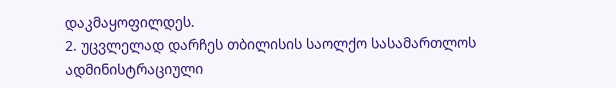დაკმაყოფილდეს.
2. უცვლელად დარჩეს თბილისის საოლქო სასამართლოს ადმინისტრაციული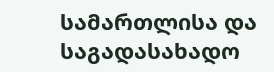სამართლისა და საგადასახადო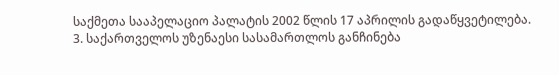საქმეთა სააპელაციო პალატის 2002 წლის 17 აპრილის გადაწყვეტილება.
3. საქართველოს უზენაესი სასამართლოს განჩინება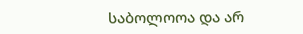საბოლოოა და არ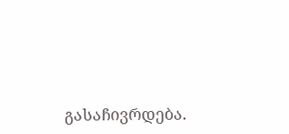გასაჩივრდება.